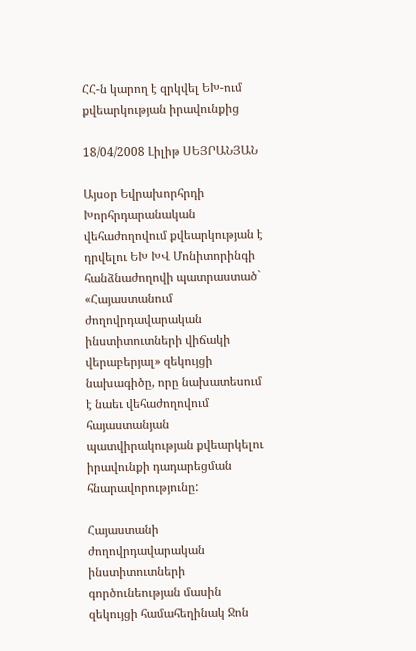ՀՀ-ն կարող է զրկվել ԵԽ-ում քվեարկության իրավունքից

18/04/2008 Լիլիթ ՍԵՅՐԱՆՅԱՆ

Այսօր Եվրախորհրդի Խորհրդարանական վեհաժողովում քվեարկության է դրվելու ԵԽ ԽՎ Մոնիտորինգի հանձնաժողովի պատրաստած` «Հայաստանում ժողովրդավարական ինստիտուտների վիճակի վերաբերյալ» զեկույցի նախագիծը, որը նախատեսում է նաեւ վեհաժողովում հայաստանյան պատվիրակության քվեարկելու իրավունքի դադարեցման հնարավորությունը:

Հայաստանի ժողովրդավարական ինստիտուտների գործունեության մասին զեկույցի համահեղինակ Ջոն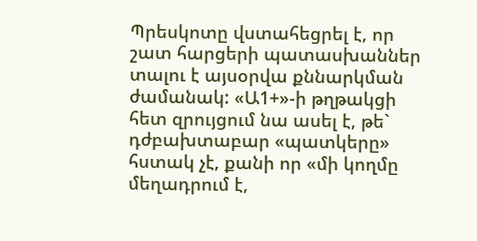Պրեսկոտը վստահեցրել է, որ շատ հարցերի պատասխաններ տալու է այսօրվա քննարկման ժամանակ: «Ա1+»-ի թղթակցի հետ զրույցում նա ասել է, թե` դժբախտաբար «պատկերը» հստակ չէ, քանի որ «մի կողմը մեղադրում է,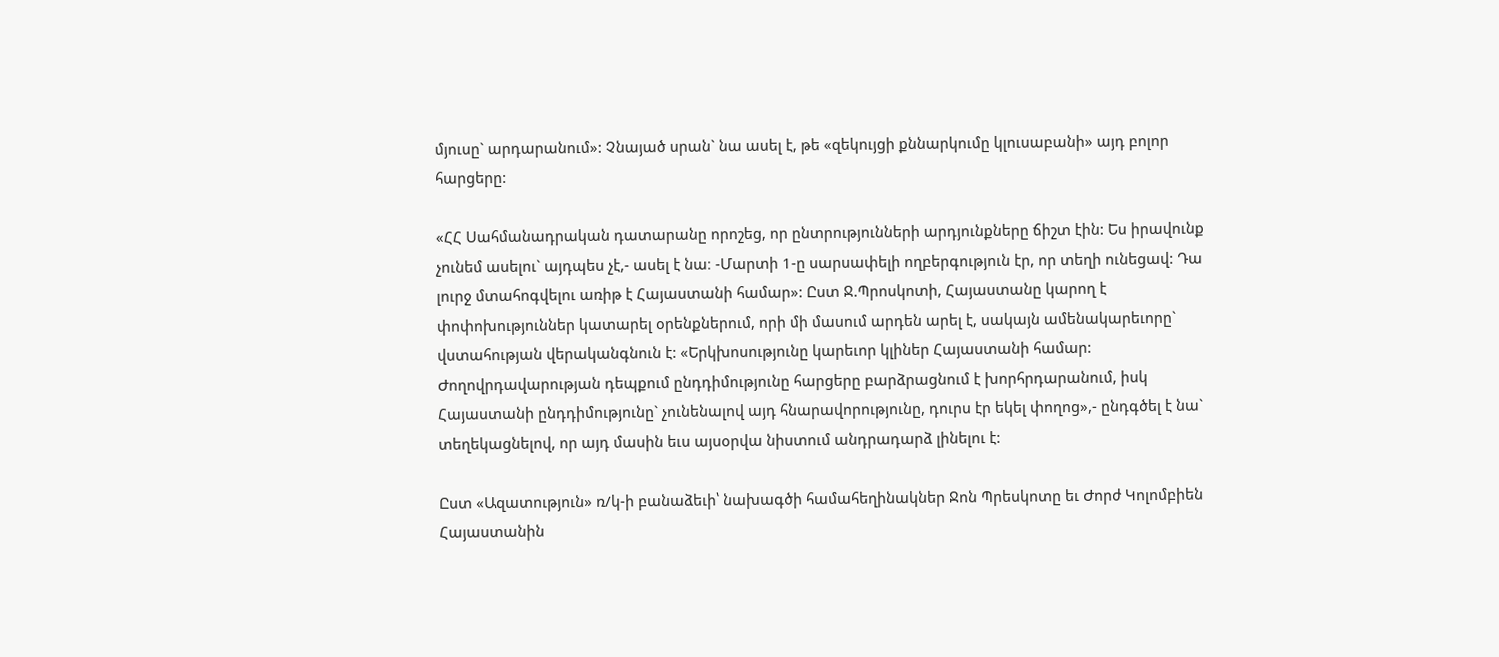մյուսը` արդարանում»: Չնայած սրան` նա ասել է, թե «զեկույցի քննարկումը կլուսաբանի» այդ բոլոր հարցերը:

«ՀՀ Սահմանադրական դատարանը որոշեց, որ ընտրությունների արդյունքները ճիշտ էին: Ես իրավունք չունեմ ասելու` այդպես չէ,- ասել է նա։ -Մարտի 1-ը սարսափելի ողբերգություն էր, որ տեղի ունեցավ: Դա լուրջ մտահոգվելու առիթ է Հայաստանի համար»: Ըստ Ջ.Պրոսկոտի, Հայաստանը կարող է փոփոխություններ կատարել օրենքներում, որի մի մասում արդեն արել է, սակայն ամենակարեւորը` վստահության վերականգնուն է: «Երկխոսությունը կարեւոր կլիներ Հայաստանի համար: Ժողովրդավարության դեպքում ընդդիմությունը հարցերը բարձրացնում է խորհրդարանում, իսկ Հայաստանի ընդդիմությունը` չունենալով այդ հնարավորությունը, դուրս էր եկել փողոց»,- ընդգծել է նա` տեղեկացնելով, որ այդ մասին եւս այսօրվա նիստում անդրադարձ լինելու է:

Ըստ «Ազատություն» ռ/կ-ի բանաձեւի՝ նախագծի համահեղինակներ Ջոն Պրեսկոտը եւ Ժորժ Կոլոմբիեն Հայաստանին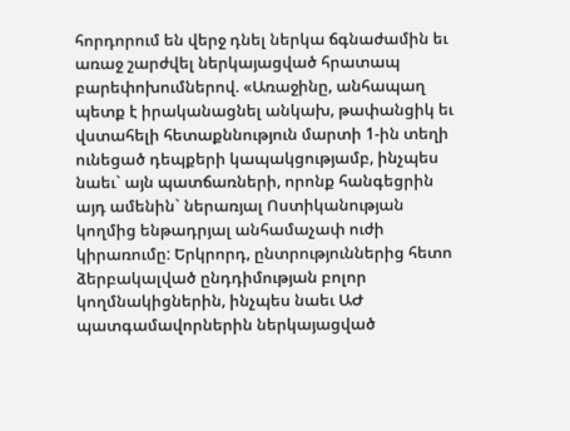հորդորում են վերջ դնել ներկա ճգնաժամին եւ առաջ շարժվել ներկայացված հրատապ բարեփոխումներով. «Առաջինը, անհապաղ պետք է իրականացնել անկախ, թափանցիկ եւ վստահելի հետաքննություն մարտի 1-ին տեղի ունեցած դեպքերի կապակցությամբ, ինչպես նաեւ` այն պատճառների, որոնք հանգեցրին այդ ամենին` ներառյալ Ոստիկանության կողմից ենթադրյալ անհամաչափ ուժի կիրառումը: Երկրորդ, ընտրություններից հետո ձերբակալված ընդդիմության բոլոր կողմնակիցներին, ինչպես նաեւ ԱԺ պատգամավորներին ներկայացված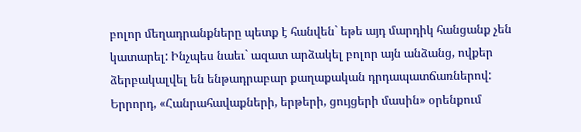բոլոր մեղադրանքները պետք է հանվեն` եթե այդ մարդիկ հանցանք չեն կատարել: Ինչպես նաեւ` ազատ արձակել բոլոր այն անձանց, ովքեր ձերբակալվել են ենթադրաբար քաղաքական դրդապատճառներով: Երրորդ, «Հանրահավաքների, երթերի, ցույցերի մասին» օրենքում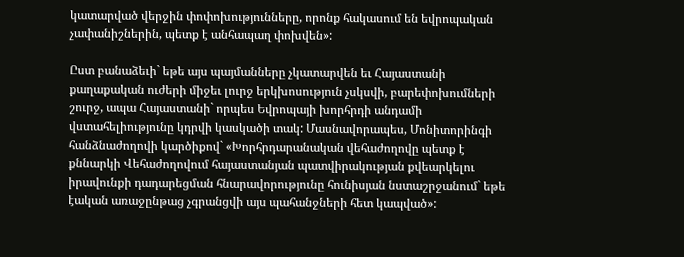կատարված վերջին փոփոխությունները, որոնք հակասում են եվրոպական չափանիշներին, պետք է անհապաղ փոխվեն»:

Ըստ բանաձեւի` եթե այս պայմանները չկատարվեն եւ Հայաստանի քաղաքական ուժերի միջեւ լուրջ երկխոսություն չսկսվի, բարեփոխումների շուրջ, ապա Հայաստանի` որպես Եվրոպայի խորհրդի անդամի վստահելիությունը կդրվի կասկածի տակ: Մասնավորապես, Մոնիտորինգի հանձնաժողովի կարծիքով` «Խորհրդարանական վեհաժողովը պետք է քննարկի Վեհաժողովում հայաստանյան պատվիրակության քվեարկելու իրավունքի դադարեցման հնարավորությունը հունիսյան նստաշրջանում` եթե էական առաջընթաց չգրանցվի այս պահանջների հետ կապված»: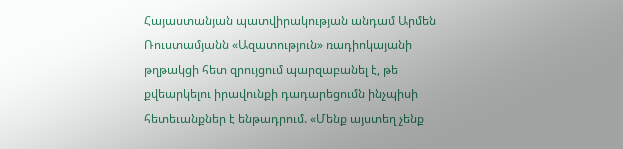Հայաստանյան պատվիրակության անդամ Արմեն Ռուստամյանն «Ազատություն» ռադիոկայանի թղթակցի հետ զրույցում պարզաբանել է, թե քվեարկելու իրավունքի դադարեցումն ինչպիսի հետեւանքներ է ենթադրում. «Մենք այստեղ չենք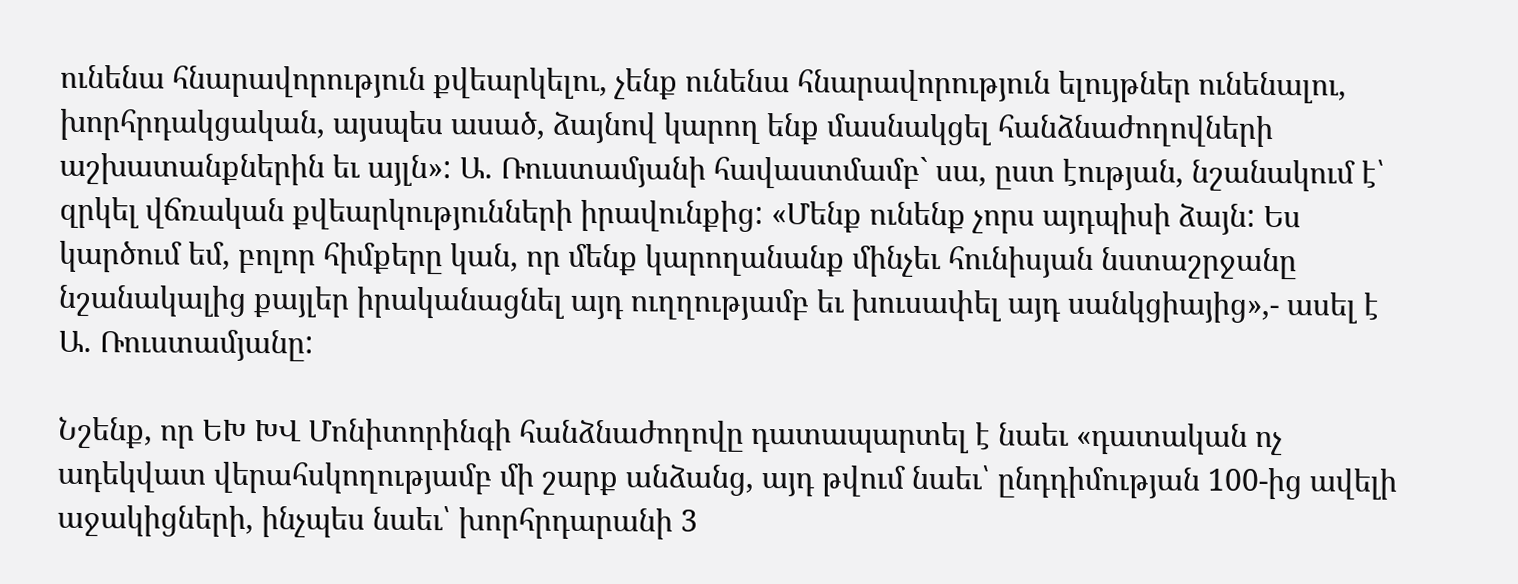ունենա հնարավորություն քվեարկելու, չենք ունենա հնարավորություն ելույթներ ունենալու, խորհրդակցական, այսպես ասած, ձայնով կարող ենք մասնակցել հանձնաժողովների աշխատանքներին եւ այլն»: Ա. Ռուստամյանի հավաստմամբ` սա, ըստ էության, նշանակում է՝ զրկել վճռական քվեարկությունների իրավունքից: «Մենք ունենք չորս այդպիսի ձայն: Ես կարծում եմ, բոլոր հիմքերը կան, որ մենք կարողանանք մինչեւ հունիսյան նստաշրջանը նշանակալից քայլեր իրականացնել այդ ուղղությամբ եւ խուսափել այդ սանկցիայից»,- ասել է Ա. Ռուստամյանը:

Նշենք, որ ԵԽ ԽՎ Մոնիտորինգի հանձնաժողովը դատապարտել է նաեւ «դատական ոչ ադեկվատ վերահսկողությամբ մի շարք անձանց, այդ թվում նաեւ՝ ընդդիմության 100-ից ավելի աջակիցների, ինչպես նաեւ՝ խորհրդարանի 3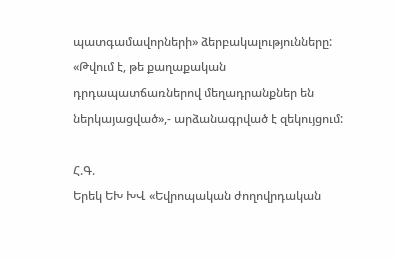պատգամավորների» ձերբակալությունները: «Թվում է, թե քաղաքական դրդապատճառներով մեղադրանքներ են ներկայացված»,- արձանագրված է զեկույցում:

Հ.Գ.
Երեկ ԵԽ ԽՎ «Եվրոպական ժողովրդական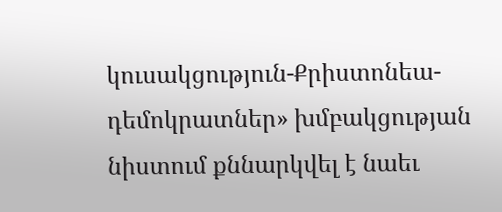կուսակցություն-Քրիստոնեա-դեմոկրատներ» խմբակցության նիստում քննարկվել է նաեւ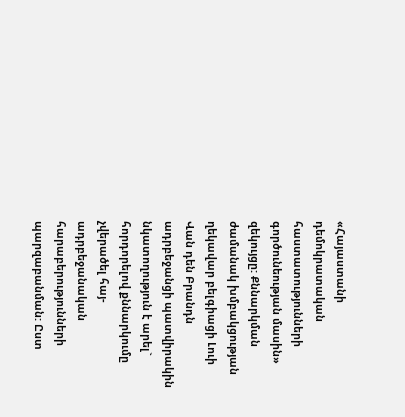«Հայաստանի դեմոկրատական հաստատությունների գործունեության մասին» զեկույցը: Քննարկման ժամանակ խմբակցության ղեկավար բելգիացի Լուի Վան դեն Բրանդն ադրբեջանցի պատվիրակին նկատողություն է արել` հորդորելով քննարկումը չվերածել հայ-ադրբեջանական հարաբերությունների պարզաբանման: Ըստ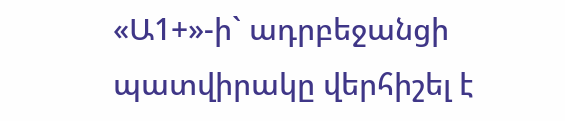«Ա1+»-ի` ադրբեջանցի պատվիրակը վերհիշել է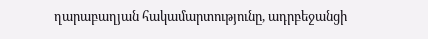ղարաբաղյան հակամարտությունը, ադրբեջանցի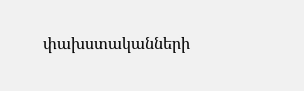փախստականների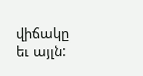վիճակը եւ այլն: